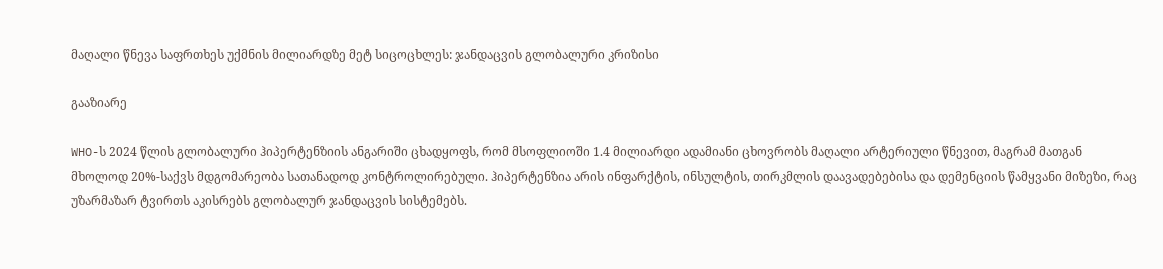მაღალი წნევა საფრთხეს უქმნის მილიარდზე მეტ სიცოცხლეს: ჯანდაცვის გლობალური კრიზისი

გააზიარე

WHO-ს 2024 წლის გლობალური ჰიპერტენზიის ანგარიში ცხადყოფს, რომ მსოფლიოში 1.4 მილიარდი ადამიანი ცხოვრობს მაღალი არტერიული წნევით, მაგრამ მათგან მხოლოდ 20%-საქვს მდგომარეობა სათანადოდ კონტროლირებული. ჰიპერტენზია არის ინფარქტის, ინსულტის, თირკმლის დაავადებებისა და დემენციის წამყვანი მიზეზი, რაც უზარმაზარ ტვირთს აკისრებს გლობალურ ჯანდაცვის სისტემებს.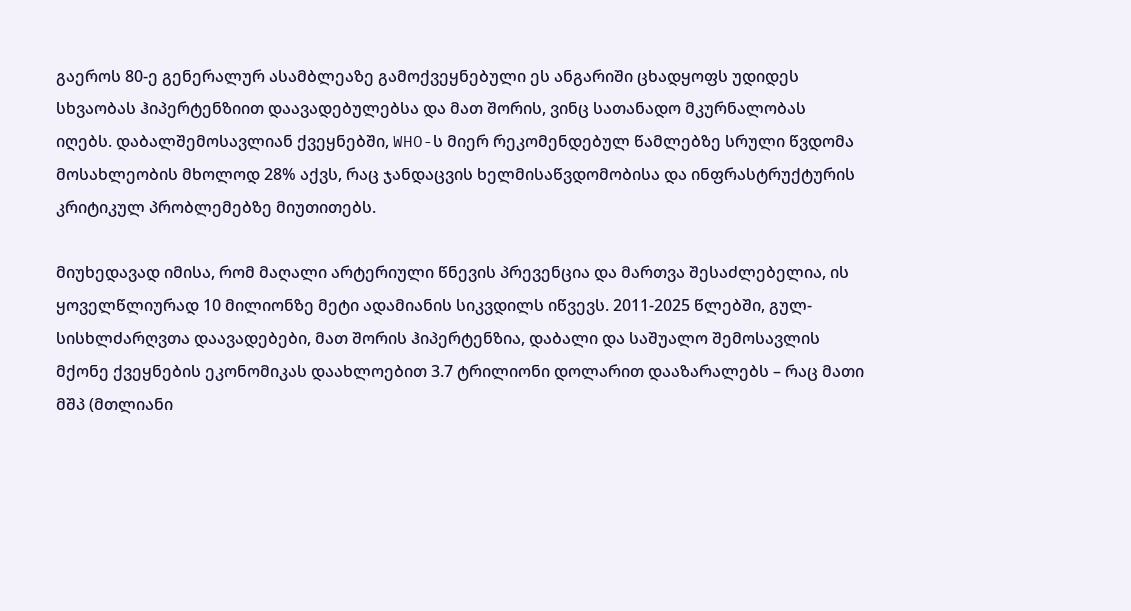გაეროს 80-ე გენერალურ ასამბლეაზე გამოქვეყნებული ეს ანგარიში ცხადყოფს უდიდეს სხვაობას ჰიპერტენზიით დაავადებულებსა და მათ შორის, ვინც სათანადო მკურნალობას იღებს. დაბალშემოსავლიან ქვეყნებში, WHO-ს მიერ რეკომენდებულ წამლებზე სრული წვდომა მოსახლეობის მხოლოდ 28% აქვს, რაც ჯანდაცვის ხელმისაწვდომობისა და ინფრასტრუქტურის კრიტიკულ პრობლემებზე მიუთითებს.

მიუხედავად იმისა, რომ მაღალი არტერიული წნევის პრევენცია და მართვა შესაძლებელია, ის ყოველწლიურად 10 მილიონზე მეტი ადამიანის სიკვდილს იწვევს. 2011-2025 წლებში, გულ-სისხლძარღვთა დაავადებები, მათ შორის ჰიპერტენზია, დაბალი და საშუალო შემოსავლის მქონე ქვეყნების ეკონომიკას დაახლოებით 3.7 ტრილიონი დოლარით დააზარალებს – რაც მათი მშპ (მთლიანი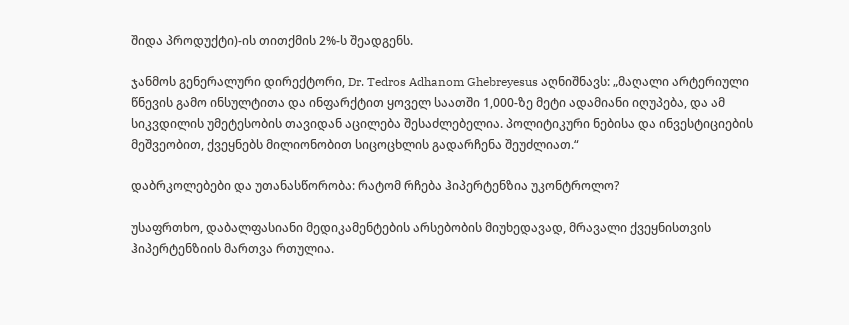შიდა პროდუქტი)-ის თითქმის 2%-ს შეადგენს.

ჯანმოს გენერალური დირექტორი, Dr. Tedros Adhanom Ghebreyesus აღნიშნავს: „მაღალი არტერიული წნევის გამო ინსულტითა და ინფარქტით ყოველ საათში 1,000-ზე მეტი ადამიანი იღუპება, და ამ სიკვდილის უმეტესობის თავიდან აცილება შესაძლებელია. პოლიტიკური ნებისა და ინვესტიციების მეშვეობით, ქვეყნებს მილიონობით სიცოცხლის გადარჩენა შეუძლიათ.“

დაბრკოლებები და უთანასწორობა: რატომ რჩება ჰიპერტენზია უკონტროლო?

უსაფრთხო, დაბალფასიანი მედიკამენტების არსებობის მიუხედავად, მრავალი ქვეყნისთვის ჰიპერტენზიის მართვა რთულია.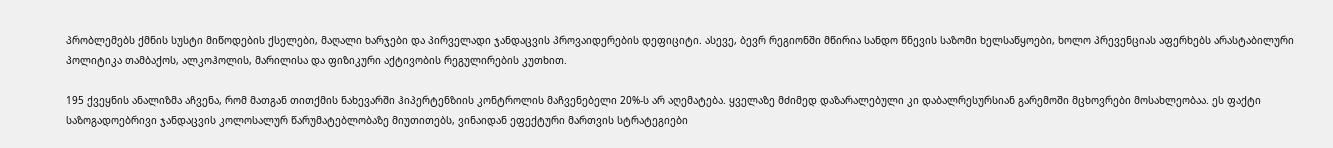პრობლემებს ქმნის სუსტი მიწოდების ქსელები, მაღალი ხარჯები და პირველადი ჯანდაცვის პროვაიდერების დეფიციტი. ასევე, ბევრ რეგიონში მწირია სანდო წნევის საზომი ხელსაწყოები, ხოლო პრევენციას აფერხებს არასტაბილური პოლიტიკა თამბაქოს, ალკოჰოლის, მარილისა და ფიზიკური აქტივობის რეგულირების კუთხით.

195 ქვეყნის ანალიზმა აჩვენა, რომ მათგან თითქმის ნახევარში ჰიპერტენზიის კონტროლის მაჩვენებელი 20%-ს არ აღემატება. ყველაზე მძიმედ დაზარალებული კი დაბალრესურსიან გარემოში მცხოვრები მოსახლეობაა. ეს ფაქტი საზოგადოებრივი ჯანდაცვის კოლოსალურ წარუმატებლობაზე მიუთითებს, ვინაიდან ეფექტური მართვის სტრატეგიები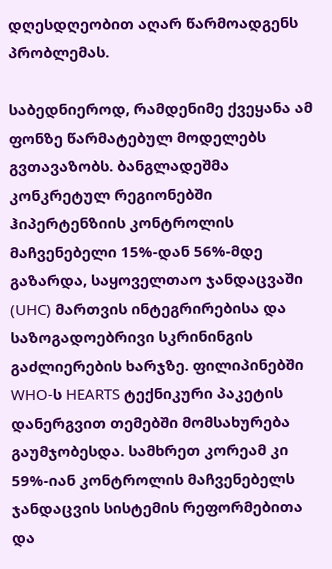დღესდღეობით აღარ წარმოადგენს პრობლემას.

საბედნიეროდ, რამდენიმე ქვეყანა ამ ფონზე წარმატებულ მოდელებს გვთავაზობს. ბანგლადეშმა კონკრეტულ რეგიონებში ჰიპერტენზიის კონტროლის მაჩვენებელი 15%-დან 56%-მდე გაზარდა, საყოველთაო ჯანდაცვაში (UHC) მართვის ინტეგრირებისა და საზოგადოებრივი სკრინინგის გაძლიერების ხარჯზე. ფილიპინებში WHO-ს HEARTS ტექნიკური პაკეტის დანერგვით თემებში მომსახურება გაუმჯობესდა. სამხრეთ კორეამ კი 59%-იან კონტროლის მაჩვენებელს ჯანდაცვის სისტემის რეფორმებითა და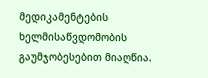მედიკამენტების ხელმისაწვდომობის გაუმჯობესებით მიაღწია.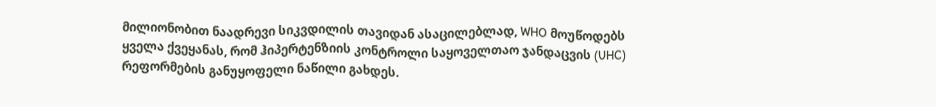მილიონობით ნაადრევი სიკვდილის თავიდან ასაცილებლად, WHO მოუწოდებს ყველა ქვეყანას, რომ ჰიპერტენზიის კონტროლი საყოველთაო ჯანდაცვის (UHC) რეფორმების განუყოფელი ნაწილი გახდეს.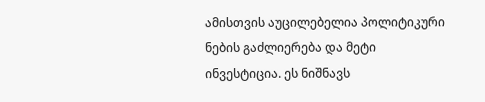ამისთვის აუცილებელია პოლიტიკური ნების გაძლიერება და მეტი ინვესტიცია. ეს ნიშნავს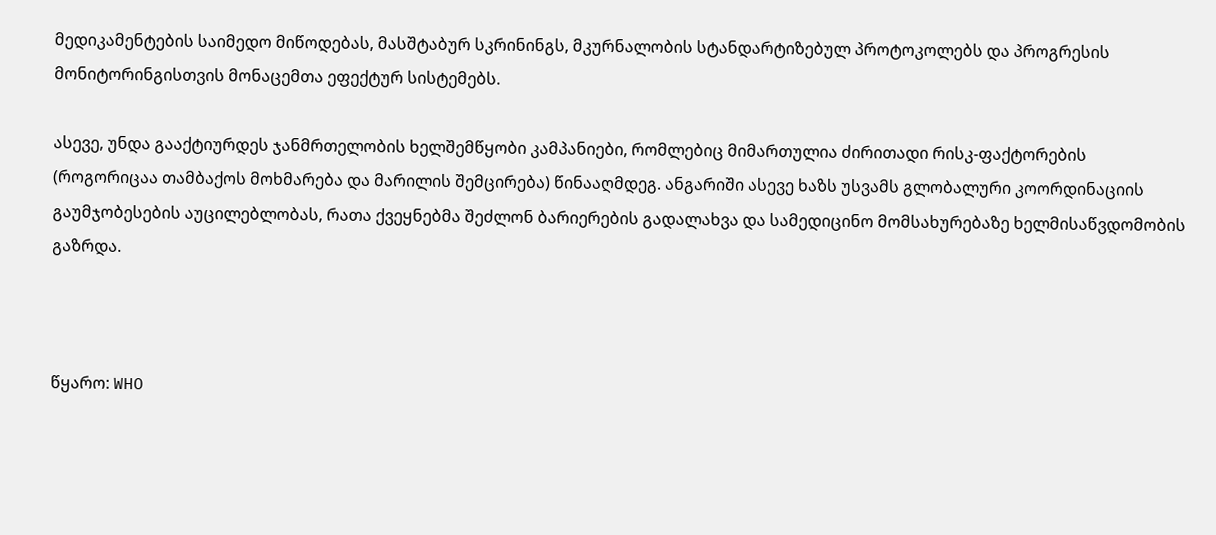მედიკამენტების საიმედო მიწოდებას, მასშტაბურ სკრინინგს, მკურნალობის სტანდარტიზებულ პროტოკოლებს და პროგრესის მონიტორინგისთვის მონაცემთა ეფექტურ სისტემებს.

ასევე, უნდა გააქტიურდეს ჯანმრთელობის ხელშემწყობი კამპანიები, რომლებიც მიმართულია ძირითადი რისკ-ფაქტორების (როგორიცაა თამბაქოს მოხმარება და მარილის შემცირება) წინააღმდეგ. ანგარიში ასევე ხაზს უსვამს გლობალური კოორდინაციის გაუმჯობესების აუცილებლობას, რათა ქვეყნებმა შეძლონ ბარიერების გადალახვა და სამედიცინო მომსახურებაზე ხელმისაწვდომობის გაზრდა.



წყარო: WHO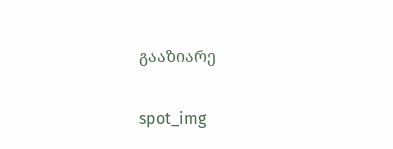გააზიარე

spot_img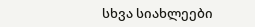სხვა სიახლეები